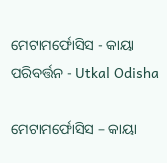ମେଟାମର୍ଫୋସିସ - କାୟା ପରିବର୍ତ୍ତନ - Utkal Odisha

ମେଟାମର୍ଫୋସିସ – କାୟା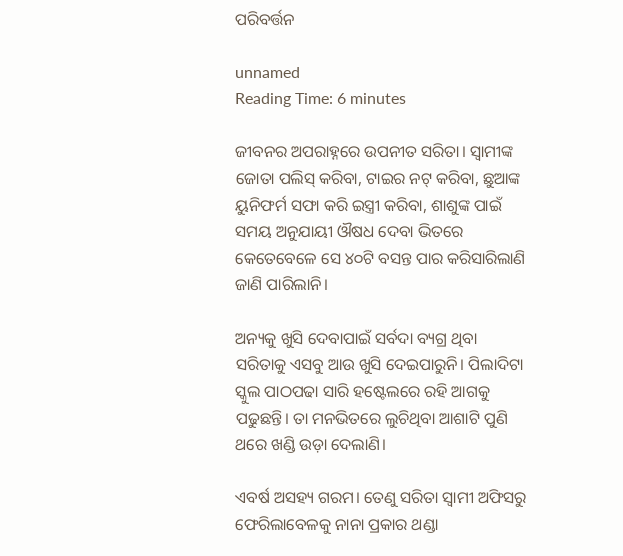ପରିବର୍ତ୍ତନ

unnamed
Reading Time: 6 minutes

ଜୀବନର ଅପରାହ୍ନରେ ଉପନୀତ ସରିତା। ସ୍ୱାମୀଙ୍କ ଜୋତା ପଲିସ୍ କରିବା, ଟାଇର ନଟ୍ କରିବା, ଛୁଆଙ୍କ ୟୁନିଫର୍ମ ସଫା କରି ଇସ୍ତ୍ରୀ କରିବା, ଶାଶୁଙ୍କ ପାଇଁ ସମୟ ଅନୁଯାୟୀ ଔଷଧ ଦେବା ଭିତରେ କେତେବେଳେ ସେ ୪୦ଟି ବସନ୍ତ ପାର କରିସାରିଲାଣି ଜାଣି ପାରିଲାନି।

ଅନ୍ୟକୁ ଖୁସି ଦେବାପାଇଁ ସର୍ବଦା ବ୍ୟଗ୍ର ଥିବା ସରିତାକୁ ଏସବୁ ଆଉ ଖୁସି ଦେଇପାରୁନି। ପିଲାଦିଟା ସ୍କୁଲ ପାଠପଢା ସାରି ହଷ୍ଟେଲରେ ରହି ଆଗକୁ ପଢୁଛନ୍ତି। ତା ମନଭିତରେ ଲୁଚିଥିବା ଆଶାଟି ପୁଣି ଥରେ ଖଣ୍ଡି ଉଡ଼ା ଦେଲାଣି।

ଏବର୍ଷ ଅସହ୍ୟ ଗରମ। ତେଣୁ ସରିତା ସ୍ୱାମୀ ଅଫିସରୁ ଫେରିଲାବେଳକୁ ନାନା ପ୍ରକାର ଥଣ୍ଡା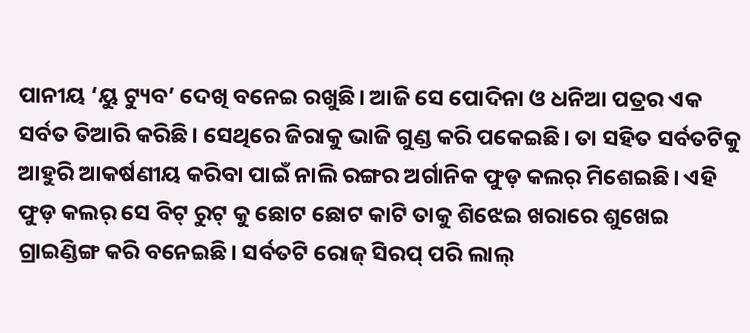ପାନୀୟ ‘ୟୁ ଟ୍ୟୁବ’ ଦେଖି ବନେଇ ରଖୁଛି। ଆଜି ସେ ପୋଦିନା ଓ ଧନିଆ ପତ୍ରର ଏକ ସର୍ବତ ତିଆରି କରିଛି। ସେଥିରେ ଜିରାକୁ ଭାଜି ଗୁଣ୍ଡ କରି ପକେଇଛି। ତା ସହିତ ସର୍ବତଟିକୁ ଆହୁରି ଆକର୍ଷଣୀୟ କରିବା ପାଇଁ ନାଲି ରଙ୍ଗର ଅର୍ଗାନିକ ଫୁଡ଼ କଲର୍ ମିଶେଇଛି। ଏହି ଫୁଡ଼ କଲର୍ ସେ ବିଟ୍ ରୁଟ୍ କୁ ଛୋଟ ଛୋଟ କାଟି ତାକୁ ଶିଝେଇ ଖରାରେ ଶୁଖେଇ ଗ୍ରାଇଣ୍ଡିଙ୍ଗ କରି ବନେଇଛି। ସର୍ବତଟି ରୋଜ୍ ସିରପ୍ ପରି ଲାଲ୍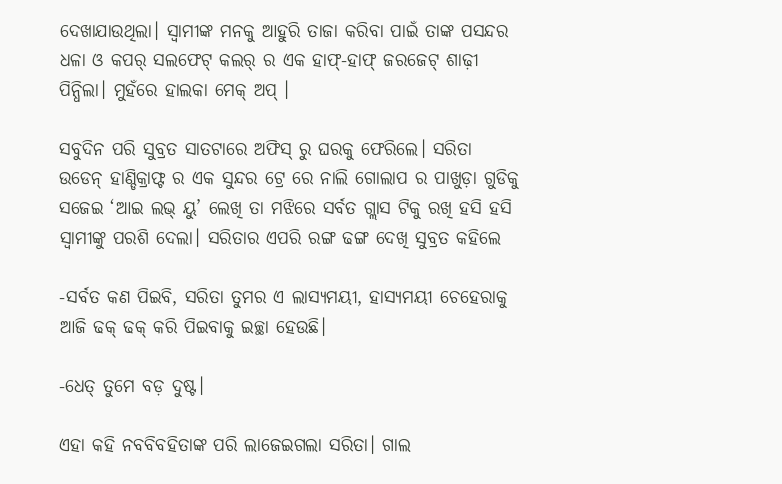ଦେଖାଯାଉଥିଲା। ସ୍ୱାମୀଙ୍କ ମନକୁ ଆହୁରି ତାଜା କରିବା ପାଇଁ ତାଙ୍କ ପସନ୍ଦର ଧଳା ଓ କପର୍ ସଲଫେଟ୍ କଲର୍ ର ଏକ ହାଫ୍-ହାଫ୍ ଜରଜେଟ୍ ଶାଢ଼ୀ ପିନ୍ଧିଲା। ମୁହଁରେ ହାଲକା ମେକ୍ ଅପ୍ ।

ସବୁଦିନ ପରି ସୁବ୍ରତ ସାତଟାରେ ଅଫିସ୍ ରୁ ଘରକୁ ଫେରିଲେ। ସରିତା ଉଡେନ୍ ହାଣ୍ଡିକ୍ରାଫ୍ଟ ର ଏକ ସୁନ୍ଦର ଟ୍ରେ ରେ ନାଲି ଗୋଲାପ ର ପାଖୁଡ଼ା ଗୁଡିକୁ ସଜେଇ ‘ଆଇ ଲଭ୍ ୟୁ’ ଲେଖି ତା ମଝିରେ ସର୍ବତ ଗ୍ଲାସ ଟିକୁ ରଖି ହସି ହସି ସ୍ୱାମୀଙ୍କୁ ପରଶି ଦେଲା। ସରିତାର ଏପରି ରଙ୍ଗ ଢଙ୍ଗ ଦେଖି ସୁବ୍ରତ କହିଲେ

-ସର୍ବତ କଣ ପିଇବି, ସରିତା ତୁମର ଏ ଲାସ୍ୟମୟୀ, ହାସ୍ୟମୟୀ ଚେହେରାକୁ ଆଜି ଢକ୍ ଢକ୍ କରି ପିଇବାକୁ ଇଚ୍ଛା ହେଉଛି।

-ଧେତ୍ ତୁମେ ବଡ଼ ଦୁଷ୍ଟ।

ଏହା କହି ନବବିବହିତାଙ୍କ ପରି ଲାଜେଇଗଲା ସରିତା। ଗାଲ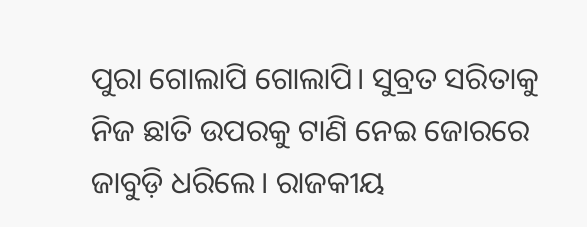ପୁରା ଗୋଲାପି ଗୋଲାପି। ସୁବ୍ରତ ସରିତାକୁ ନିଜ ଛାତି ଉପରକୁ ଟାଣି ନେଇ ଜୋରରେ ଜାବୁଡ଼ି ଧରିଲେ। ରାଜକୀୟ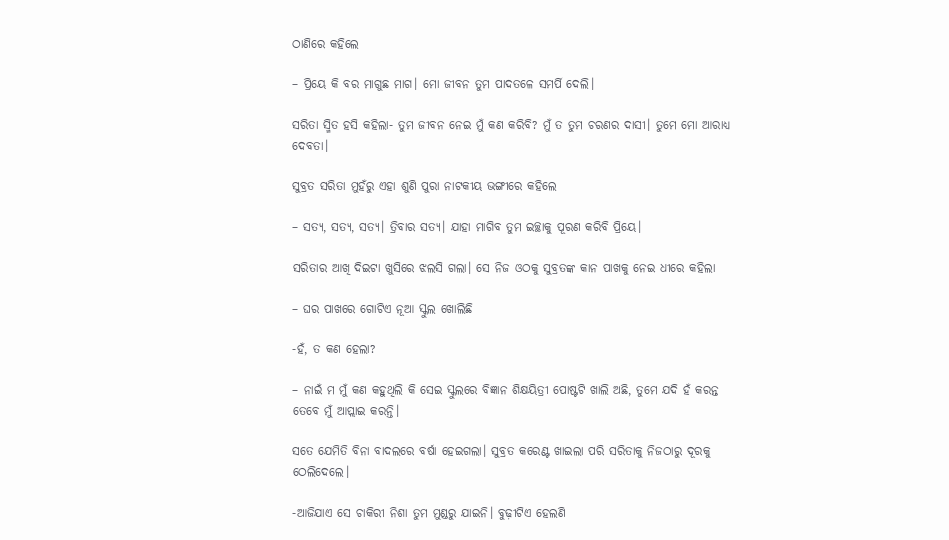ଠାଣିରେ କହିଲେ

– ପ୍ରିୟେ କି ବର ମାଗୁଛ ମାଗ। ମୋ ଜୀବନ ତୁମ ପାଦତଳେ ସମର୍ପି ଦେଲି।

ସରିତା ସ୍ମିତ ହସି କହିଲା- ତୁମ ଜୀବନ ନେଇ ମୁଁ କଣ କରିବି? ମୁଁ ତ ତୁମ ଚରଣର ଦାସୀ। ତୁମେ ମୋ ଆରାଧ୍ୟ ଦେବତା।

ସୁବ୍ରତ ସରିତା ମୁହଁରୁ ଏହା ଶୁଣି ପୁରା ନାଟକୀୟ ଭଙ୍ଗୀରେ କହିଲେ

– ସତ୍ୟ, ସତ୍ୟ, ସତ୍ୟ। ତ୍ରିବାର ସତ୍ୟ। ଯାହା ମାଗିବ ତୁମ ଇଚ୍ଛାକୁ ପୂରଣ କରିବି ପ୍ରିୟେ।

ସରିତାର ଆଖି ଦିଇଟା ଖୁସିରେ ଝଲସି ଗଲା। ସେ ନିଜ ଓଠକୁ ସୁବ୍ରତଙ୍କ କାନ ପାଖକୁ ନେଇ ଧୀରେ କହିଲା

– ଘର ପାଖରେ ଗୋଟିଏ ନୂଆ ସ୍କୁଲ ଖୋଲିଛି

-ହଁ, ତ କଣ ହେଲା?

– ନାଇଁ ମ ମୁଁ କଣ କହୁଥିଲି କି ସେଇ ସ୍କୁଲରେ ବିଜ୍ଞାନ ଶିକ୍ଷୟିତ୍ରୀ ପୋଷ୍ଟଟି ଖାଲି ଅଛି, ତୁମେ ଯଦି ହଁ କରନ୍ତ ତେବେ ମୁଁ ଆପ୍ଲାଇ କରନ୍ତି।

ସତେ ଯେମିତି ବିନା ବାଦଲରେ ବର୍ଷା ହେଇଗଲା। ସୁବ୍ରତ କରେଣ୍ଟ ଖାଇଲା ପରି ସରିତାକୁ ନିଜଠାରୁ ଦୂରକୁ ଠେଲିଦେଲେ।

-ଆଜିଯାଏ ସେ ଚାକିରୀ ନିଶା ତୁମ ମୁଣ୍ଡରୁ ଯାଇନି। ବୁଢ଼ୀଟିଏ ହେଲଣି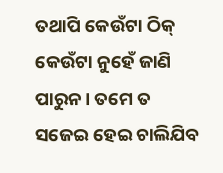ତଥାପି କେଉଁଟା ଠିକ୍ କେଉଁଟା ନୁହେଁ ଜାଣି ପାରୁନ। ତମେ ତ ସଜେଇ ହେଇ ଚାଲିଯିବ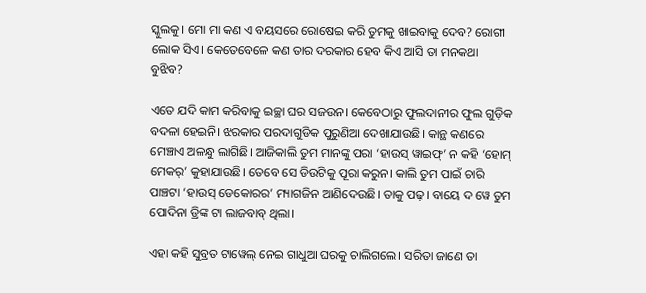ସ୍କୁଲକୁ। ମୋ ମା କଣ ଏ ବୟସରେ ରୋଷେଇ କରି ତୁମକୁ ଖାଇବାକୁ ଦେବ? ରୋଗୀ ଲୋକ ସିଏ। କେତେବେଳେ କଣ ତାର ଦରକାର ହେବ କିଏ ଆସି ତା ମନକଥା ବୁଝିବ?

ଏତେ ଯଦି କାମ କରିବାକୁ ଇଚ୍ଛା ଘର ସଜଉନ। କେବେଠାରୁ ଫୁଲଦାନୀର ଫୁଲ ଗୁଡ଼ିକ ବଦଳା ହେଇନି। ଝରକାର ପରଦାଗୁଡିକ ପୁରୁଣିଆ ଦେଖାଯାଉଛି। କାନ୍ଥ କଣରେ ମେଞ୍ଚାଏ ଅଳନ୍ଧୁ ଲାଗିଛି। ଆଜିକାଲି ତୁମ ମାନଙ୍କୁ ପରା ‘ହାଉସ୍ ୱାଇଫ୍’ ନ କହି ‘ହୋମ୍ ମେକର୍’ କୁହାଯାଉଛି। ତେବେ ସେ ଡିଉଟିକୁ ପୂରା କରୁନ। କାଲି ତୁମ ପାଇଁ ଚାରି ପାଞ୍ଚଟା ‘ହାଉସ୍ ଡେକୋରର’ ମ୍ୟାଗଜିନ ଆଣିଦେଉଛି। ତାକୁ ପଢ଼। ବାୟେ ଦ ୱେ ତୁମ ପୋଦିନା ଡ୍ରିଙ୍କ ଟା ଲାଜବାବ୍ ଥିଲା।

ଏହା କହି ସୁବ୍ରତ ଟାୱେଲ୍ ନେଇ ଗାଧୁଆ ଘରକୁ ଚାଲିଗଲେ। ସରିତା ଜାଣେ ତା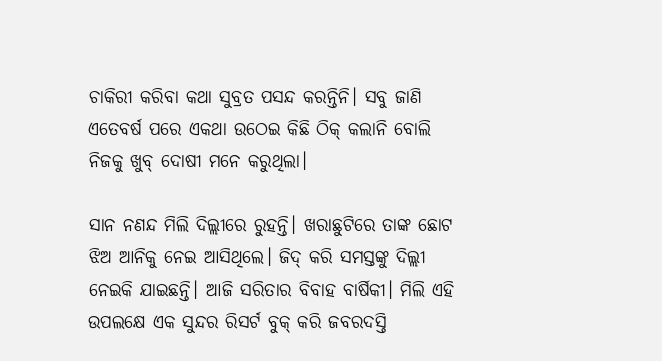ଚାକିରୀ କରିବା କଥା ସୁବ୍ରତ ପସନ୍ଦ କରନ୍ତିନି। ସବୁ ଜାଣି ଏତେବର୍ଷ ପରେ ଏକଥା ଉଠେଇ କିଛି ଠିକ୍ କଲାନି ବୋଲି ନିଜକୁ ଖୁବ୍ ଦୋଷୀ ମନେ କରୁଥିଲା।

ସାନ ନଣନ୍ଦ ମିଲି ଦିଲ୍ଲୀରେ ରୁହନ୍ତି। ଖରାଛୁଟିରେ ତାଙ୍କ ଛୋଟ ଝିଅ ଆନିକୁ ନେଇ ଆସିଥିଲେ। ଜିଦ୍ କରି ସମସ୍ତଙ୍କୁ ଦିଲ୍ଲୀ ନେଇକି ଯାଇଛନ୍ତି। ଆଜି ସରିତାର ବିବାହ ବାର୍ଷିକୀ। ମିଲି ଏହି ଉପଲକ୍ଷେ ଏକ ସୁନ୍ଦର ରିସର୍ଟ ବୁକ୍ କରି ଜବରଦସ୍ତି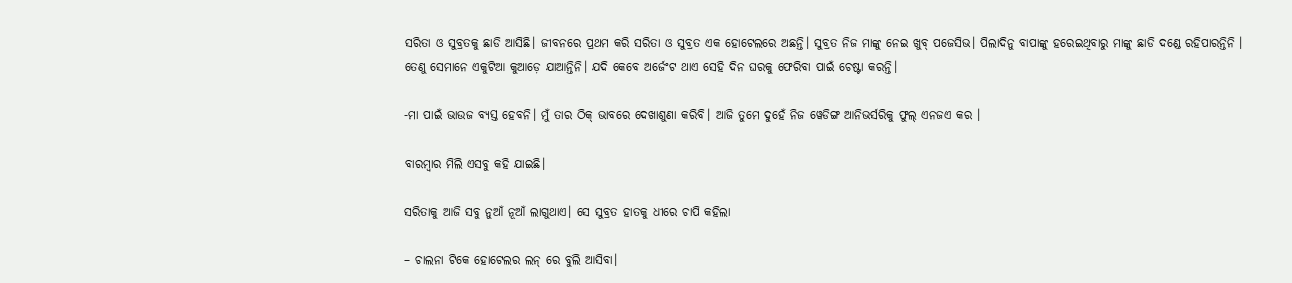ସରିତା ଓ ସୁବ୍ରତକୁ ଛାଡି ଆସିଛି। ଜୀବନରେ ପ୍ରଥମ କରି ସରିତା ଓ ସୁବ୍ରତ ଏକ ହୋଟେଲରେ ଅଛନ୍ତି। ସୁବ୍ରତ ନିଜ ମାଙ୍କୁ ନେଇ ଖୁବ୍ ପଜେସିଭ। ପିଲାଦିନୁ ବାପାଙ୍କୁ ହରେଇଥିବାରୁ ମାଙ୍କୁ ଛାଡି ଦଣ୍ଡେ ରହିପାରନ୍ତିନି । ତେଣୁ ସେମାନେ ଏକୁଟିଆ କୁଆଡ଼େ ଯାଆନ୍ତିନି। ଯଦି କେବେ ଅର୍ଜେଂଟ ଥାଏ ସେହି ଦିନ ଘରକୁ ଫେରିବା ପାଇଁ ଚେଷ୍ଟା କରନ୍ତି।

-ମା ପାଇଁ ଭାଉଜ ବ୍ୟସ୍ତ ହେବନି। ମୁଁ ତାର ଠିକ୍ ଭାବରେ ଦେଖାଶୁଣା କରିବି। ଆଜି ତୁମେ ଦୁହେଁ ନିଜ ୱେଡିଙ୍ଗ ଆନିଭର୍ସରିକୁ ଫୁଲ୍ ଏନଜଏ କର ।

ବାରମ୍ବାର ମିଲି ଏସବୁ କହି ଯାଇଛି।

ସରିତାକୁ ଆଜି ସବୁ ନୁଆଁ ନୂଆଁ ଲାଗୁଥାଏ। ସେ ସୁବ୍ରତ ହାତକୁ ଧୀରେ ଚାପି କହିଲା

– ଚାଲନା ଟିକେ ହୋଟେଲର ଲନ୍ ରେ ବୁଲି ଆସିବା।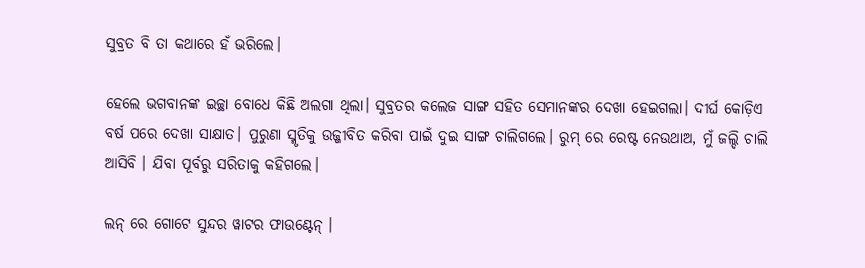ସୁବ୍ରତ ବି ତା କଥାରେ ହଁ ଭରିଲେ।

ହେଲେ ଭଗବାନଙ୍କ ଇଚ୍ଛା ବୋଧେ କିଛି ଅଲଗା ଥିଲା। ସୁବ୍ରତର କଲେଜ ସାଙ୍ଗ ସହିତ ସେମାନଙ୍କର ଦେଖା ହେଇଗଲା। ଦୀର୍ଘ କୋଡ଼ିଏ ବର୍ଷ ପରେ ଦେଖା ସାକ୍ଷାତ। ପୁରୁଣା ସ୍ମୃତିକୁ ଉଜ୍ଜୀବିତ କରିବା ପାଇଁ ଦୁଇ ସାଙ୍ଗ ଚାଲିଗଲେ। ରୁମ୍ ରେ ରେଷ୍ଟ ନେଉଥାଅ, ମୁଁ ଜଲ୍ଦି ଚାଲି ଆସିବି । ଯିବା ପୂର୍ବରୁ ସରିତାକୁ କହିଗଲେ।

ଲନ୍ ରେ ଗୋଟେ ସୁନ୍ଦର ୱାଟର ଫାଉଣ୍ଟେନ୍ ।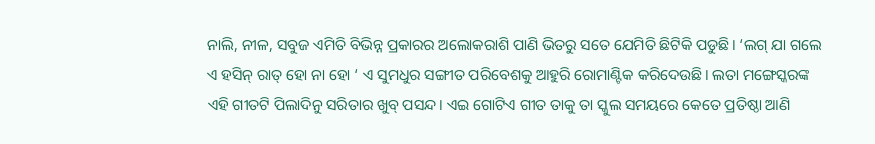ନାଲି, ନୀଳ, ସବୁଜ ଏମିତି ବିଭିନ୍ନ ପ୍ରକାରର ଅଲୋକରାଶି ପାଣି ଭିତରୁ ସତେ ଯେମିତି ଛିଟିକି ପଡୁଛି। ‘ଲଗ୍ ଯା ଗଲେ ଏ ହସିନ୍ ରାତ୍ ହୋ ନା ହୋ ‘ ଏ ସୁମଧୁର ସଙ୍ଗୀତ ପରିବେଶକୁ ଆହୁରି ରୋମାଣ୍ଟିକ କରିଦେଉଛି। ଲତା ମଙ୍ଗେସ୍କରଙ୍କ ଏହି ଗୀତଟି ପିଲାଦିନୁ ସରିତାର ଖୁବ୍ ପସନ୍ଦ। ଏଇ ଗୋଟିଏ ଗୀତ ତାକୁ ତା ସ୍କୁଲ ସମୟରେ କେତେ ପ୍ରତିଷ୍ଠା ଆଣି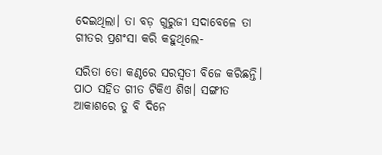ଦେଇଥିଲା। ତା ବଡ଼ ଗୁରୁଜୀ ସଦାବେଳେ ତା ଗୀତର ପ୍ରଶଂସା କରି କହୁଥିଲେ-

ସରିତା ତୋ କଣ୍ଠରେ ସରସ୍ୱତୀ ବିଜେ କରିଛନ୍ତି। ପାଠ ସହିତ ଗୀତ ଟିକିଏ ଶିଖ। ସଙ୍ଗୀତ ଆକାଶରେ ତୁ ବି ଦିନେ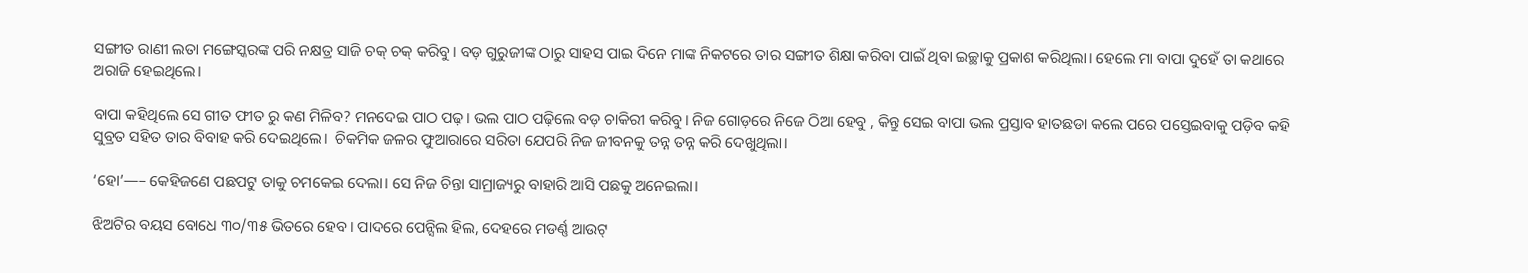ସଙ୍ଗୀତ ରାଣୀ ଲତା ମଙ୍ଗେସ୍କରଙ୍କ ପରି ନକ୍ଷତ୍ର ସାଜି ଚକ୍ ଚକ୍ କରିବୁ। ବଡ଼ ଗୁରୁଜୀଙ୍କ ଠାରୁ ସାହସ ପାଇ ଦିନେ ମାଙ୍କ ନିକଟରେ ତାର ସଙ୍ଗୀତ ଶିକ୍ଷା କରିବା ପାଇଁ ଥିବା ଇଚ୍ଛାକୁ ପ୍ରକାଶ କରିଥିଲା। ହେଲେ ମା ବାପା ଦୁହେଁ ତା କଥାରେ ଅରାଜି ହେଇଥିଲେ।

ବାପା କହିଥିଲେ ସେ ଗୀତ ଫୀତ ରୁ କଣ ମିଳିବ? ମନଦେଇ ପାଠ ପଢ଼। ଭଲ ପାଠ ପଢ଼ିଲେ ବଡ଼ ଚାକିରୀ କରିବୁ। ନିଜ ଗୋଡ଼ରେ ନିଜେ ଠିଆ ହେବୁ , କିନ୍ତୁ ସେଇ ବାପା ଭଲ ପ୍ରସ୍ତାବ ହାତଛଡା କଲେ ପରେ ପସ୍ତେଇବାକୁ ପଡ଼ିବ କହି ସୁବ୍ରତ ସହିତ ତାର ବିବାହ କରି ଦେଇଥିଲେ।  ଚିକମିକ ଜଳର ଫୁଆରାରେ ସରିତା ଯେପରି ନିଜ ଜୀବନକୁ ତନ୍ନ ତନ୍ନ କରି ଦେଖୁଥିଲା।

‘ହୋ’—– କେହିଜଣେ ପଛପଟୁ ତାକୁ ଚମକେଇ ଦେଲା। ସେ ନିଜ ଚିନ୍ତା ସାମ୍ରାଜ୍ୟରୁ ବାହାରି ଆସି ପଛକୁ ଅନେଇଲା।

ଝିଅଟିର ବୟସ ବୋଧେ ୩୦/୩୫ ଭିତରେ ହେବ। ପାଦରେ ପେନ୍ସିଲ ହିଲ, ଦେହରେ ମଡର୍ଣ୍ଣ ଆଉଟ୍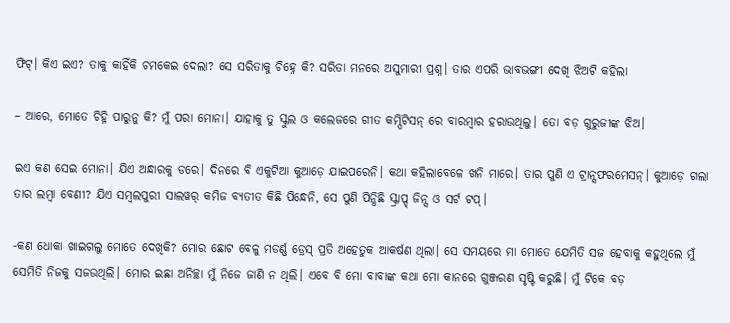ଫିଟ୍। କିଏ ଇଏ? ତାକୁ କାହିଁକି ଚମକେଇ ଦେଲା? ସେ ସରିତାକୁ ଚିହ୍ନେ କି? ସରିତା ମନରେ ଅସୁମାରୀ ପ୍ରଶ୍ନ। ତାର ଏପରି ଭାବଭଙ୍ଗୀ ଦେଖି ଝିଅଟି କହିଲା

– ଆରେ, ମୋତେ ଚିହ୍ନି ପାରୁନୁ କି? ମୁଁ ପରା ମୋନା। ଯାହାକୁ ତୁ ସ୍କୁଲ ଓ କଲେଜରେ ଗୀତ କମ୍ପିଟିସନ୍ ରେ ବାରମ୍ବାର ହରାଉଥିଲୁ। ତୋ ବଡ଼ ଗୁରୁଜୀଙ୍କ ଝିଅ।

ଇଏ କଣ ସେଇ ମୋନା। ଯିଏ ଅନ୍ଧାରକୁ ଡରେ। ଦିନରେ ବି ଏକୁଟିଆ କୁଆଡ଼େ ଯାଇପରେନି। କଥା କହିଲାବେଳେ ଖନି ମାରେ। ତାର ପୁଣି ଏ ଟ୍ରାନ୍ସଫରମେସନ୍। କୁଆଡ଼େ ଗଲା ତାର ଲମ୍ବା ବେଣୀ? ଯିଏ ସମ୍ବଲପୁରୀ ସାଲୱର୍ କମିଜ ବ୍ୟତୀତ କିଛି ପିନ୍ଧେନି, ସେ ପୁଣି ପିନ୍ଧିଛି ସ୍କ୍ରାପ୍ଡ୍ ଜିନ୍ସ ଓ ସର୍ଟ ଟପ୍।

-କଣ ଧୋକା ଖାଇଗଲୁ ମୋତେ ଦେଖିକି? ମୋର ଛୋଟ ବେଳୁ ମଡର୍ଣ୍ଣ ଡ୍ରେସ୍ ପ୍ରତି ଅହେତୁକ ଆକର୍ଷଣ ଥିଲା। ସେ ସମୟରେ ମା ମୋତେ ଯେମିତି ସଜ ହେବାକୁ କହୁଥିଲେ ମୁଁ ସେମିତି ନିଜକୁ ସଜଉଥିଲି। ମୋର ଇଛା ଅନିଚ୍ଛା ମୁଁ ନିଜେ ଜାଣି ନ ଥିଲି। ଏବେ ବି ମୋ ବାବାଙ୍କ କଥା ମୋ କାନରେ ଗୁଞ୍ଜରଣ ସୃଷ୍ଟି କରୁଛି। ମୁଁ ଟିକେ ବଡ଼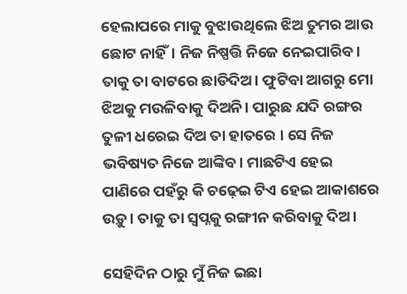ହେଲାପରେ ମାକୁ ବୁଝାଉଥିଲେ ଝିଅ ତୁମର ଆଉ ଛୋଟ ନାହିଁ। ନିଜ ନିଷ୍ପତ୍ତି ନିଜେ ନେଇପାରିବ। ତାକୁ ତା ବାଟରେ ଛାଡିଦିଅ। ଫୁଟିବା ଆଗରୁ ମୋ ଝିଅକୁ ମଉଳିବାକୁ ଦିଅନି। ପାରୁଛ ଯଦି ରଙ୍ଗର ତୁଳୀ ଧରେଇ ଦିଅ ତା ହାତରେ । ସେ ନିଜ ଭବିଷ୍ୟତ ନିଜେ ଆଙ୍କିବ। ମାଛଟିଏ ହେଇ ପାଣିରେ ପହଁରୁ କି ଚଢ଼େଇ ଟିଏ ହେଇ ଆକାଶରେ ଉଡ଼ୁ। ତାକୁ ତା ସ୍ବପ୍ନକୁ ରଙ୍ଗୀନ କରିବାକୁ ଦିଅ।

ସେହିଦିନ ଠାରୁ ମୁଁ ନିଜ ଇଛା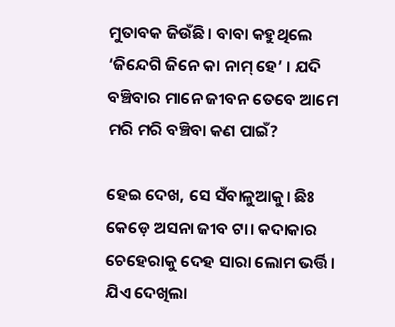ମୁତାବକ ଜିଉଁଛି। ବାବା କହୁଥିଲେ ‘ଜିନ୍ଦେଗି ଜିନେ କା ନାମ୍ ହେ’ । ଯଦି ବଞ୍ଚିବାର ମାନେ ଜୀବନ ତେବେ ଆମେ ମରି ମରି ବଞ୍ଚିବା କଣ ପାଇଁ?

ହେଇ ଦେଖ, ସେ ସଁବାଳୁଆକୁ। ଛିଃ କେଡ଼େ ଅସନା ଜୀବ ଟା। କଦାକାର ଚେହେରାକୁ ଦେହ ସାରା ଲୋମ ଭର୍ତ୍ତି। ଯିଏ ଦେଖିଲା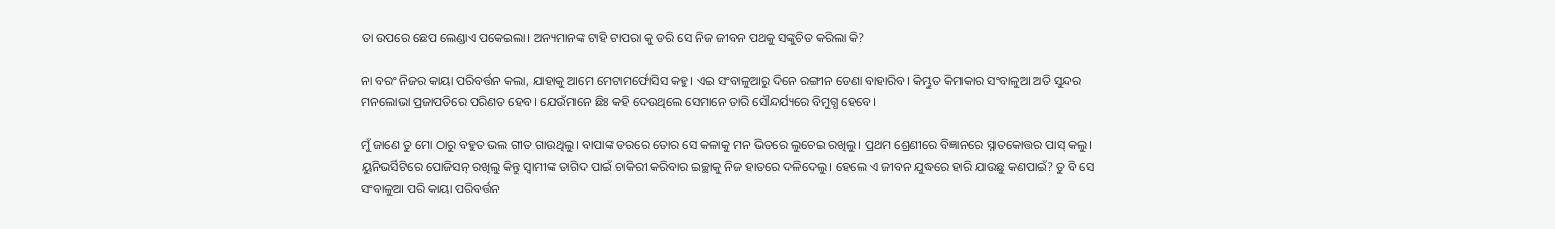ତା ଉପରେ ଛେପ ଲେଣ୍ଡାଏ ପକେଇଲା। ଅନ୍ୟମାନଙ୍କ ଟାହି ଟାପରା କୁ ଡରି ସେ ନିଜ ଜୀବନ ପଥକୁ ସଙ୍କୁଚିତ କରିଲା କି?

ନା ବରଂ ନିଜର କାୟା ପରିବର୍ତ୍ତନ କଲା, ଯାହାକୁ ଆମେ ମେଟାମର୍ଫୋସିସ କହୁ। ଏଇ ସଂବାଳୁଆରୁ ଦିନେ ରଙ୍ଗୀନ ଡେଣା ବାହାରିବ। କିମ୍ଭୁତ କିମାକାର ସଂବାଳୁଆ ଅତି ସୁନ୍ଦର ମନଲୋଭା ପ୍ରଜାପତିରେ ପରିଣତ ହେବ। ଯେଉଁମାନେ ଛିଃ କହି ଦେଉଥିଲେ ସେମାନେ ତାରି ସୌନ୍ଦର୍ଯ୍ୟରେ ବିମୁଗ୍ଧ ହେବେ।

ମୁଁ ଜାଣେ ତୁ ମୋ ଠାରୁ ବହୁତ ଭଲ ଗୀତ ଗାଉଥିଲୁ। ବାପାଙ୍କ ଡରରେ ତୋର ସେ କଳାକୁ ମନ ଭିତରେ ଲୁଚେଇ ରଖିଲୁ। ପ୍ରଥମ ଶ୍ରେଣୀରେ ବିଜ୍ଞାନରେ ସ୍ନାତକୋତ୍ତର ପାସ୍ କଲୁ। ୟୁନିଭର୍ସିଟିରେ ପୋଜିସନ୍ ରଖିଲୁ କିନ୍ତୁ ସ୍ୱାମୀଙ୍କ ତାଗିଦ ପାଇଁ ଚାକିରୀ କରିବାର ଇଚ୍ଛାକୁ ନିଜ ହାତରେ ଦଳିଦେଲୁ। ହେଲେ ଏ ଜୀବନ ଯୁଦ୍ଧରେ ହାରି ଯାଉଛୁ କଣପାଇଁ? ତୁ ବି ସେ ସଂବାଳୁଆ ପରି କାୟା ପରିବର୍ତ୍ତନ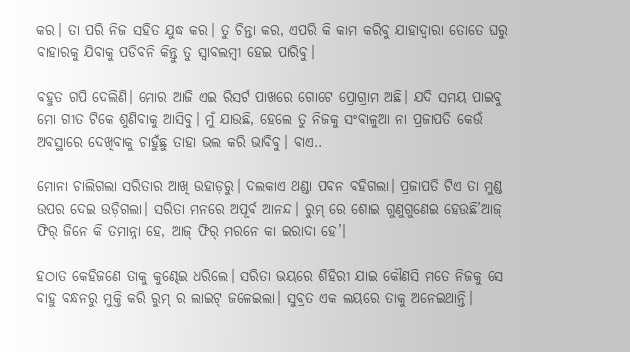କର। ତା ପରି ନିଜ ସହିତ ଯୁଦ୍ଧ କର। ତୁ ଚିନ୍ତା କର, ଏପରି କି କାମ କରିବୁ ଯାହାଦ୍ୱାରା ତୋତେ ଘରୁ ବାହାରକୁ ଯିବାକୁ ପଡିବନି କିନ୍ତୁ ତୁ ସ୍ୱାବଲମ୍ବୀ ହେଇ ପାରିବୁ।

ବହୁତ ଗପି ଦେଲିଣି। ମୋର ଆଜି ଏଇ ରିସର୍ଟ ପାଖରେ ଗୋଟେ ପ୍ରୋଗ୍ରାମ ଅଛି। ଯଦି ସମୟ ପାଇବୁ ମୋ ଗୀତ ଟିକେ ଶୁଣିବାକୁ ଆସିବୁ। ମୁଁ ଯାଉଛି, ହେଲେ ତୁ ନିଜକୁ ସଂବାଳୁଆ ନା ପ୍ରଜାପତି କେଉଁ ଅବସ୍ଥାରେ ଦେଖିବାକୁ ଚାହୁଁଛୁ ତାହା ଭଲ କରି ଭାବିବୁ। ବାଏ..

ମୋନା ଚାଲିଗଲା ସରିତାର ଆଖି ଉହାଡ଼ରୁ। ଦଲକାଏ ଥଣ୍ଡା ପବନ ବହିଗଲା। ପ୍ରଜାପତି ଟିଏ ତା ମୁଣ୍ଡ ଉପର ଦେଇ ଉଡ଼ିଗଲା। ସରିତା ମନରେ ଅପୂର୍ବ ଆନନ୍ଦ। ରୁମ୍ ରେ ଶୋଇ ଗୁଣୁଗୁଣେଇ ହେଉଛି’ଆଜ୍ ଫିର୍ ଜିନେ କି ତମାନ୍ନା ହେ, ଆଜ୍ ଫିର୍ ମରନେ କା ଇରାଦା ହେ’।

ହଠାତ କେହିଜଣେ ତାକୁ କୁଣ୍ଢେଇ ଧରିଲେ। ସରିତା ଭୟରେ ଶିହିରୀ ଯାଇ କୌଣସି ମତେ ନିଜକୁ ସେ ବାହୁ ବନ୍ଧନରୁ ମୁକ୍ତି କରି ରୁମ୍ ର ଲାଇଟ୍ ଜଳେଇଲା। ସୁବ୍ରତ ଏକ ଲୟରେ ତାକୁ ଅନେଇଥାନ୍ତି।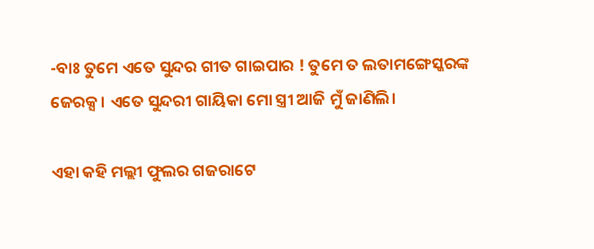-ବାଃ ତୁମେ ଏତେ ସୁନ୍ଦର ଗୀତ ଗାଇପାର ! ତୁମେ ତ ଲତାମଙ୍ଗେସ୍କରଙ୍କ ଜେରକ୍ସ। ଏତେ ସୁନ୍ଦରୀ ଗାୟିକା ମୋ ସ୍ତ୍ରୀ ଆଜି ମୁଁ ଜାଣିଲି।

ଏହା କହି ମଲ୍ଲୀ ଫୁଲର ଗଜରାଟେ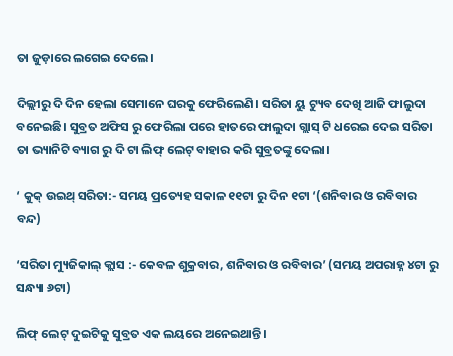ତା ଜୁଡ଼ାରେ ଲଗେଇ ଦେଲେ।

ଦିଲ୍ଲୀରୁ ଦି ଦିନ ହେଲା ସେମାନେ ଘରକୁ ଫେରିଲେଣି। ସରିତା ୟୁ ଟ୍ୟୁବ ଦେଖି ଆଜି ଫାଲୁଦା ବନେଇଛି। ସୁବ୍ରତ ଅଫିସ ରୁ ଫେରିଲା ପରେ ହାତରେ ଫାଲୁଦା ଗ୍ଲାସ୍ ଟି ଧରେଇ ଦେଇ ସରିତା ତା ଭ୍ୟାନିଟି ବ୍ୟାଗ ରୁ ଦି ଟା ଲିଫ୍ ଲେଟ୍ ବାହାର କରି ସୁବ୍ରତଙ୍କୁ ଦେଲା।

‘ କୁକ୍ ଉଇଥ୍ ସରିତା:- ସମୟ ପ୍ରତ୍ୟେହ ସକାଳ ୧୧ଟା ରୁ ଦିନ ୧ଟା ‘(ଶନିବାର ଓ ରବିବାର ବନ୍ଦ)

‘ସରିତା ମ୍ୟୁଜିକାଲ୍ କ୍ଲାସ :- କେବଳ ଶୁକ୍ରବାର, ଶନିବାର ଓ ରବିବାର’ (ସମୟ ଅପରାହ୍ନ ୪ଟା ରୁ ସନ୍ଧ୍ୟା ୬ଟା)

ଲିଫ୍ ଲେଟ୍ ଦୁଇଟିକୁ ସୁବ୍ରତ ଏକ ଲୟରେ ଅନେଇଥାନ୍ତି।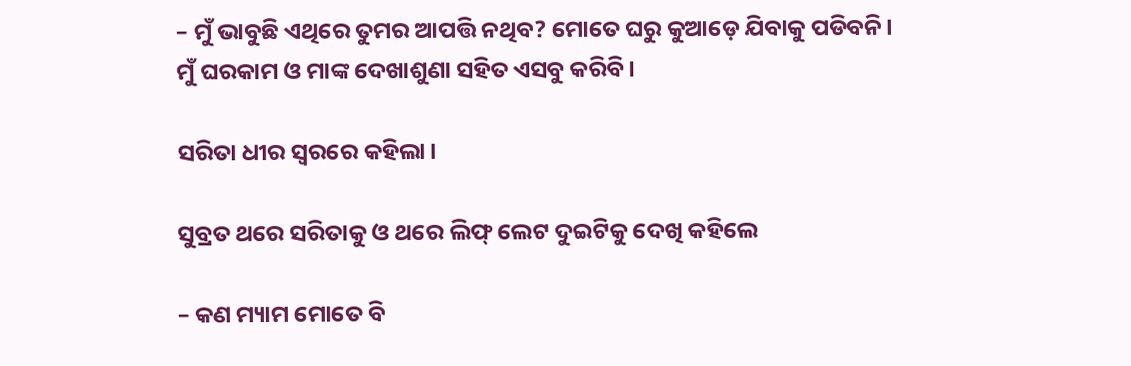– ମୁଁ ଭାବୁଛି ଏଥିରେ ତୁମର ଆପତ୍ତି ନଥିବ? ମୋତେ ଘରୁ କୁଆଡ଼େ ଯିବାକୁ ପଡିବନି। ମୁଁ ଘରକାମ ଓ ମାଙ୍କ ଦେଖାଶୁଣା ସହିତ ଏସବୁ କରିବି।

ସରିତା ଧୀର ସ୍ୱରରେ କହିଲା।

ସୁବ୍ରତ ଥରେ ସରିତାକୁ ଓ ଥରେ ଲିଫ୍ ଲେଟ ଦୁଇଟିକୁ ଦେଖି କହିଲେ

– କଣ ମ୍ୟାମ ମୋତେ ବି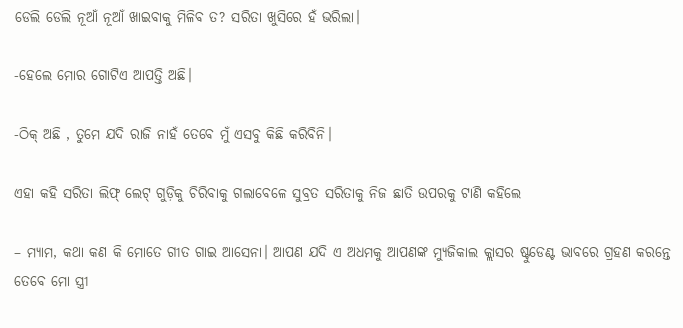ଡେଲି ଡେଲି ନୂଆଁ ନୂଆଁ ଖାଇବାକୁ ମିଳିବ ତ? ସରିତା ଖୁସିରେ ହଁ ଭରିଲା।

-ହେଲେ ମୋର ଗୋଟିଏ ଆପତ୍ତି ଅଛି।

-ଠିକ୍ ଅଛି , ତୁମେ ଯଦି ରାଜି ନାହଁ ତେବେ ମୁଁ ଏସବୁ କିଛି କରିବିନି।

ଏହା କହି ସରିତା ଲିଫ୍ ଲେଟ୍ ଗୁଡ଼ିକୁ ଚିରିବାକୁ ଗଲାବେଳେ ସୁବ୍ରତ ସରିତାକୁ ନିଜ ଛାତି ଉପରକୁ ଟାଣି କହିଲେ

– ମ୍ୟାମ, କଥା କଣ କି ମୋତେ ଗୀତ ଗାଇ ଆସେନା। ଆପଣ ଯଦି ଏ ଅଧମକୁ ଆପଣଙ୍କ ମ୍ୟୁଜିକାଲ କ୍ଲାସର ଷ୍ଟୁଡେଣ୍ଟ ଭାବରେ ଗ୍ରହଣ କରନ୍ତେ ତେବେ ମୋ ସ୍ତ୍ରୀ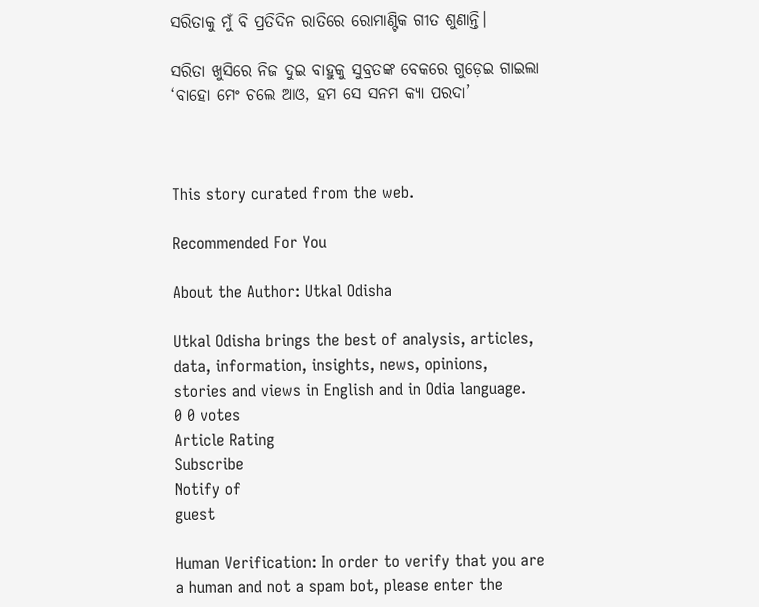ସରିତାକୁ ମୁଁ ବି ପ୍ରତିଦିନ ରାତିରେ ରୋମାଣ୍ଟିକ ଗୀତ ଶୁଣାନ୍ତି।

ସରିତା ଖୁସିରେ ନିଜ ଦୁଇ ବାହୁକୁ ସୁବ୍ରତଙ୍କ ବେକରେ ଗୁଡ଼େଇ ଗାଇଲା ‘ବାହୋ ମେଂ ଚଲେ ଆଓ, ହମ ସେ ସନମ କ୍ୟା ପରଦା’



This story curated from the web.

Recommended For You

About the Author: Utkal Odisha

Utkal Odisha brings the best of analysis, articles, data, information, insights, news, opinions, stories and views in English and in Odia language.
0 0 votes
Article Rating
Subscribe
Notify of
guest

Human Verification: In order to verify that you are a human and not a spam bot, please enter the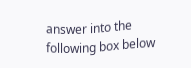answer into the following box below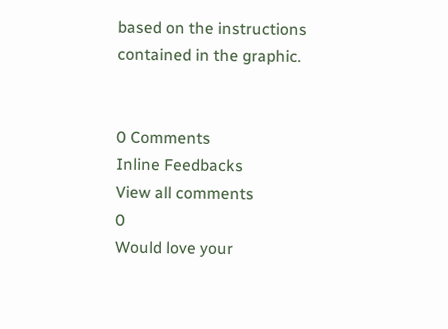based on the instructions contained in the graphic.


0 Comments
Inline Feedbacks
View all comments
0
Would love your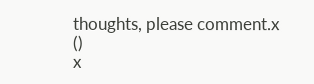thoughts, please comment.x
()
x